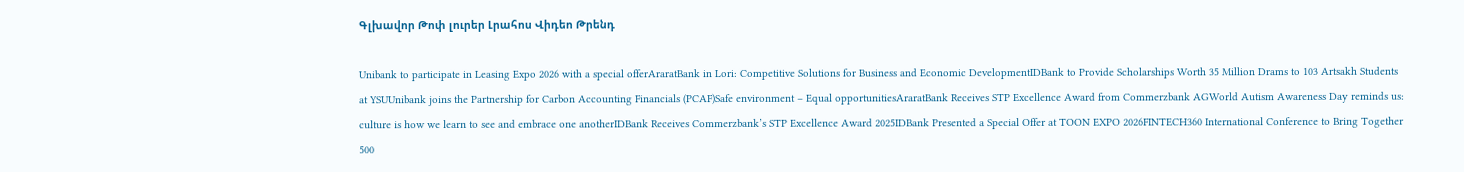Գլխավոր Թոփ լուրեր Լրահոս Վիդեո Թրենդ

Unibank to participate in Leasing Expo 2026 with a special offerAraratBank in Lori: Competitive Solutions for Business and Economic DevelopmentIDBank to Provide Scholarships Worth 35 Million Drams to 103 Artsakh Students at YSUUnibank joins the Partnership for Carbon Accounting Financials (PCAF)Safe environment – Equal opportunitiesAraratBank Receives STP Excellence Award from Commerzbank AGWorld Autism Awareness Day reminds us: culture is how we learn to see and embrace one anotherIDBank Receives Commerzbank’s STP Excellence Award 2025IDBank Presented a Special Offer at TOON EXPO 2026FINTECH360 International Conference to Bring Together 500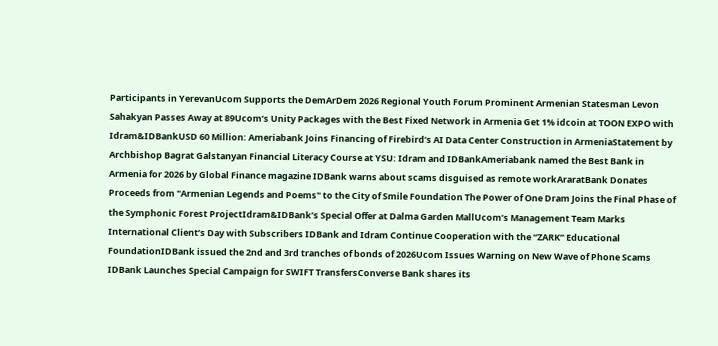Participants in YerevanUcom Supports the DemArDem 2026 Regional Youth Forum Prominent Armenian Statesman Levon Sahakyan Passes Away at 89Ucom’s Unity Packages with the Best Fixed Network in Armenia Get 1% idcoin at TOON EXPO with Idram&IDBankUSD 60 Million: Ameriabank Joins Financing of Firebird’s AI Data Center Construction in ArmeniaStatement by Archbishop Bagrat Galstanyan Financial Literacy Course at YSU: Idram and IDBankAmeriabank named the Best Bank in Armenia for 2026 by Global Finance magazine IDBank warns about scams disguised as remote workAraratBank Donates Proceeds from "Armenian Legends and Poems" to the City of Smile Foundation The Power of One Dram Joins the Final Phase of the Symphonic Forest ProjectIdram&IDBank’s Special Offer at Dalma Garden MallUcom’s Management Team Marks International Client’s Day with Subscribers IDBank and Idram Continue Cooperation with the “ZARK” Educational FoundationIDBank issued the 2nd and 3rd tranches of bonds of 2026Ucom Issues Warning on New Wave of Phone Scams IDBank Launches Special Campaign for SWIFT TransfersConverse Bank shares its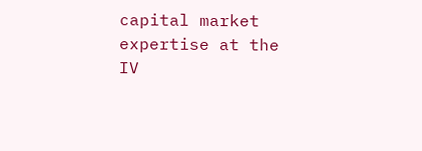capital market expertise at the IV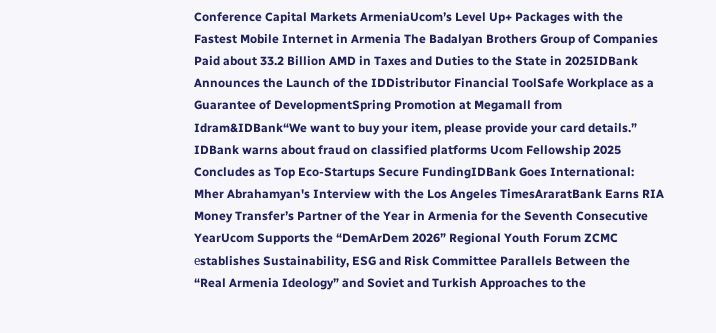Conference Capital Markets ArmeniaUcom’s Level Up+ Packages with the Fastest Mobile Internet in Armenia The Badalyan Brothers Group of Companies Paid about 33.2 Billion AMD in Taxes and Duties to the State in 2025IDBank Announces the Launch of the IDDistributor Financial ToolSafe Workplace as a Guarantee of DevelopmentSpring Promotion at Megamall from Idram&IDBank“We want to buy your item, please provide your card details.” IDBank warns about fraud on classified platforms Ucom Fellowship 2025 Concludes as Top Eco-Startups Secure FundingIDBank Goes International: Mher Abrahamyan's Interview with the Los Angeles TimesAraratBank Earns RIA Money Transfer’s Partner of the Year in Armenia for the Seventh Consecutive YearUcom Supports the “DemArDem 2026” Regional Youth Forum ZCMC еstablishes Sustainability, ESG and Risk Committee Parallels Between the “Real Armenia Ideology” and Soviet and Turkish Approaches to the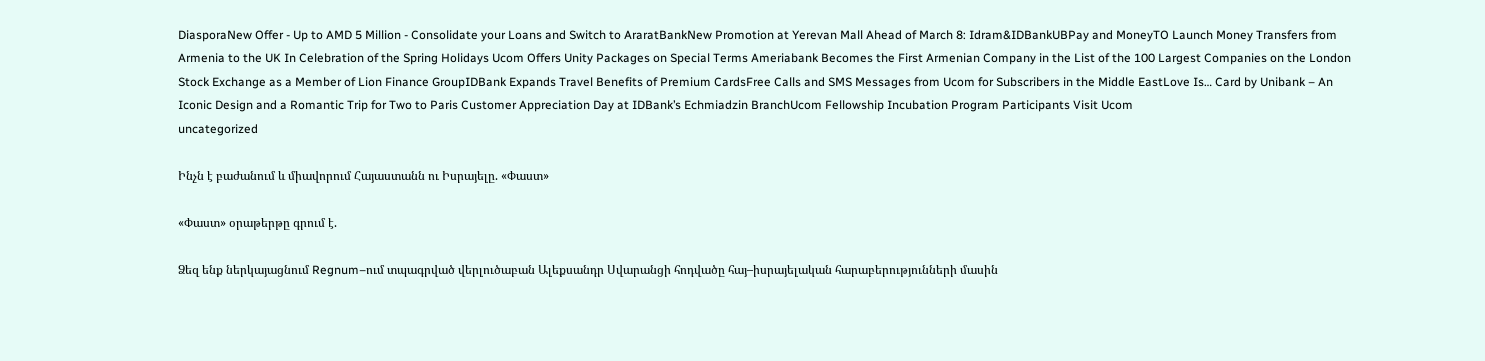DiasporaNew Offer - Up to AMD 5 Million - Consolidate your Loans and Switch to AraratBankNew Promotion at Yerevan Mall Ahead of March 8: Idram&IDBankUBPay and MoneyTO Launch Money Transfers from Armenia to the UK In Celebration of the Spring Holidays Ucom Offers Unity Packages on Special Terms Ameriabank Becomes the First Armenian Company in the List of the 100 Largest Companies on the London Stock Exchange as a Member of Lion Finance GroupIDBank Expands Travel Benefits of Premium CardsFree Calls and SMS Messages from Ucom for Subscribers in the Middle EastLove Is… Card by Unibank – An Iconic Design and a Romantic Trip for Two to Paris Customer Appreciation Day at IDBank’s Echmiadzin BranchUcom Fellowship Incubation Program Participants Visit Ucom
uncategorized

Ինչն է բաժանում և միավորում Հայաստանն ու Իսրայելը. «Փաստ»

«Փաստ» օրաթերթը գրում է.

Ձեզ ենք ներկայացնում Regnum–ում տպագրված վերլուծաբան Ալեքսանդր Սվարանցի հոդվածը հայ–իսրայելական հարաբերությունների մասին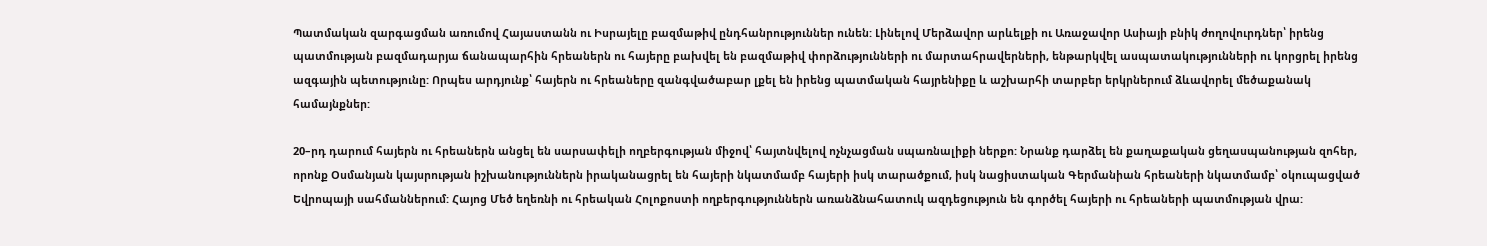Պատմական զարգացման առումով Հայաստանն ու Իսրայելը բազմաթիվ ընդհանրություններ ունեն: Լինելով Մերձավոր արևելքի ու Առաջավոր Ասիայի բնիկ ժողովուրդներ՝ իրենց պատմության բազմադարյա ճանապարհին հրեաներն ու հայերը բախվել են բազմաթիվ փորձությունների ու մարտահրավերների, ենթարկվել ասպատակությունների ու կորցրել իրենց ազգային պետությունը: Որպես արդյունք՝ հայերն ու հրեաները զանգվածաբար լքել են իրենց պատմական հայրենիքը և աշխարհի տարբեր երկրներում ձևավորել մեծաքանակ համայնքներ:

20–րդ դարում հայերն ու հրեաներն անցել են սարսափելի ողբերգության միջով՝ հայտնվելով ոչնչացման սպառնալիքի ներքո: Նրանք դարձել են քաղաքական ցեղասպանության զոհեր, որոնք Օսմանյան կայսրության իշխանություններն իրականացրել են հայերի նկատմամբ հայերի իսկ տարածքում, իսկ նացիստական Գերմանիան հրեաների նկատմամբ՝ օկուպացված Եվրոպայի սահմաններում: Հայոց Մեծ եղեռնի ու հրեական Հոլոքոստի ողբերգություններն առանձնահատուկ ազդեցություն են գործել հայերի ու հրեաների պատմության վրա: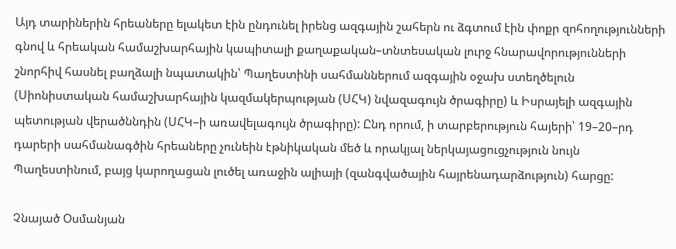Այդ տարիներին հրեաները ելակետ էին ընդունել իրենց ազգային շահերն ու ձգտում էին փոքր զոհողությունների գնով և հրեական համաշխարհային կապիտալի քաղաքական–տնտեսական լուրջ հնարավորությունների շնորհիվ հասնել բաղձալի նպատակին՝ Պաղեստինի սահմաններում ազգային օջախ ստեղծելուն (Սիոնիստական համաշխարհային կազմակերպության (ՍՀԿ) նվազագույն ծրագիրը) և Իսրայելի ազգային պետության վերածննդին (ՍՀԿ–ի առավելագույն ծրագիրը): Ընդ որում, ի տարբերություն հայերի՝ 19–20–րդ դարերի սահմանագծին հրեաները չունեին էթնիկական մեծ և որակյալ ներկայացուցչություն նույն Պաղեստինում, բայց կարողացան լուծել առաջին ալիայի (զանգվածային հայրենադարձություն) հարցը:

Չնայած Օսմանյան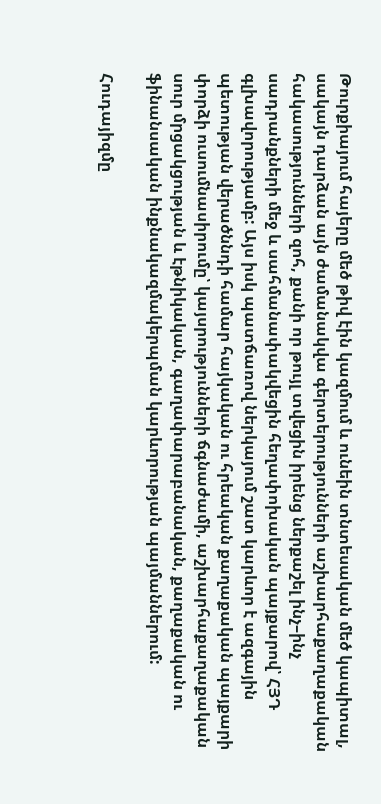Թուրքիայում հայերը մեծ թիվ էին կազմում և ունեին տնտեսական մեծ կապիտալ, սակայն դարձան այն ժամանակվա գերտերությունների աշխարհաքաղաքական հակասությունների զոհ, քանի որ թույլ տվեցին իրենց ներքաշել ինչ–ինչ սադրանքների մեջ և սահմանափակվեցին հեղափոխական պայքարով՝ ՀՅԴ գլխավորությամբ: Այս իսկ պատճառով ներկայում շատ կարևոր է ազգային պետության վերածննդի համար հայկական ու հրեական քաղաքական պայքարի փորձի ուսումնասիրումը՝ կայսրությունների ճգնաժամի, աշխարհաքաղաքական սուր մրցակցության և էթնիկական, գաղափարաբանական, քաղաքական ու ֆինանսական ինքնակազմակերպման կարևորության պայմաններում:

Հուդայիզմը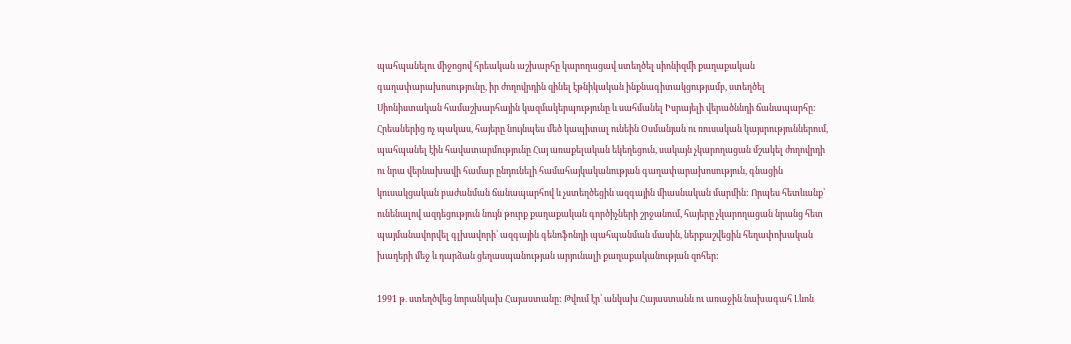պահպանելու միջոցով հրեական աշխարհը կարողացավ ստեղծել սիոնիզմի քաղաքական գաղափարախոսությունը, իր ժողովրդին զինել էթնիկական ինքնագիտակցությամբ, ստեղծել Սիոնիստական համաշխարհային կազմակերպությունը և սահմանել Իսրայելի վերածննդի ճանապարհը: Հրեաներից ոչ պակաս, հայերը նույնպես մեծ կապիտալ ունեին Օսմանյան ու ռուսական կայսրություններում, պահպանել էին հավատարմությունը Հայ առաքելական եկեղեցուն, սակայն չկարողացան մշակել ժողովրդի ու նրա վերնախավի համար ընդունելի համահայկականության գաղափարախոսություն, գնացին կուսակցական բաժանման ճանապարհով և չստեղծեցին ազգային միասնական մարմին: Որպես հետևանք՝ ունենալով ազդեցություն նույն թուրք քաղաքական գործիչների շրջանում, հայերը չկարողացան նրանց հետ պայմանավորվել գլխավորի՝ ազգային գենոֆոնդի պահպանման մասին, ներքաշվեցին հեղափոխական խաղերի մեջ և դարձան ցեղասպանության արյունալի քաղաքականության զոհեր:

1991 թ. ստեղծվեց նորանկախ Հայաստանը: Թվում էր՝ անկախ Հայաստանն ու առաջին նախագահ Լևոն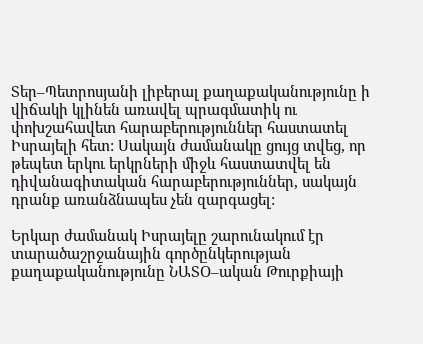Տեր–Պետրոսյանի լիբերալ քաղաքականությունը ի վիճակի կլինեն առավել պրագմատիկ ու փոխշահավետ հարաբերություններ հաստատել Իսրայելի հետ: Սակայն ժամանակը ցույց տվեց, որ թեպետ երկու երկրների միջև հաստատվել են դիվանագիտական հարաբերություններ, սակայն դրանք առանձնապես չեն զարգացել:

Երկար ժամանակ Իսրայելը շարունակում էր տարածաշրջանային գործընկերության քաղաքականությունը ՆԱՏՕ–ական Թուրքիայի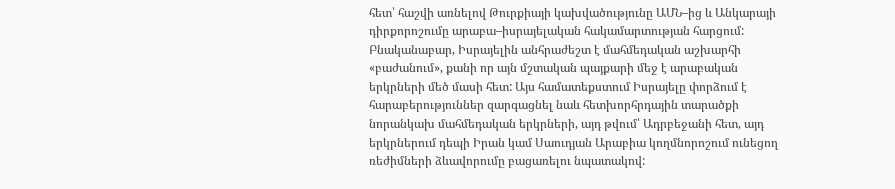հետ՝ հաշվի առնելով Թուրքիայի կախվածությունը ԱՄՆ–ից և Անկարայի դիրքորոշումը արաբա–իսրայելական հակամարտության հարցում: Բնականաբար, Իսրայելին անհրաժեշտ է մահմեդական աշխարհի «բաժանում», քանի որ այն մշտական պայքարի մեջ է արաբական երկրների մեծ մասի հետ: Այս համատեքստում Իսրայելը փորձում է հարաբերություններ զարգացնել նաև հետխորհրդային տարածքի նորանկախ մահմեդական երկրների, այդ թվում՝ Ադրբեջանի հետ, այդ երկրներում դեպի Իրան կամ Սաուդյան Արաբիա կողմնորոշում ունեցող ռեժիմների ձևավորումը բացառելու նպատակով: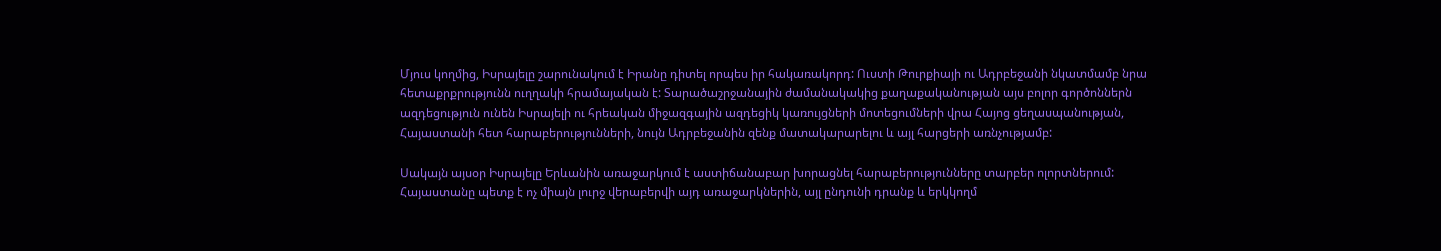Մյուս կողմից, Իսրայելը շարունակում է Իրանը դիտել որպես իր հակառակորդ: Ուստի Թուրքիայի ու Ադրբեջանի նկատմամբ նրա հետաքրքրությունն ուղղակի հրամայական է: Տարածաշրջանային ժամանակակից քաղաքականության այս բոլոր գործոններն ազդեցություն ունեն Իսրայելի ու հրեական միջազգային ազդեցիկ կառույցների մոտեցումների վրա Հայոց ցեղասպանության, Հայաստանի հետ հարաբերությունների, նույն Ադրբեջանին զենք մատակարարելու և այլ հարցերի առնչությամբ:

Սակայն այսօր Իսրայելը Երևանին առաջարկում է աստիճանաբար խորացնել հարաբերությունները տարբեր ոլորտներում: Հայաստանը պետք է ոչ միայն լուրջ վերաբերվի այդ առաջարկներին, այլ ընդունի դրանք և երկկողմ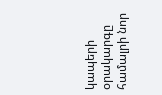կապերի օրակարգը համալրի նոր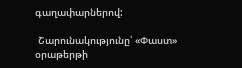գաղափարներով:

 Շարունակությունը՝ «Փաստ» օրաթերթի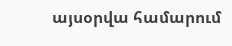այսօրվա համարում